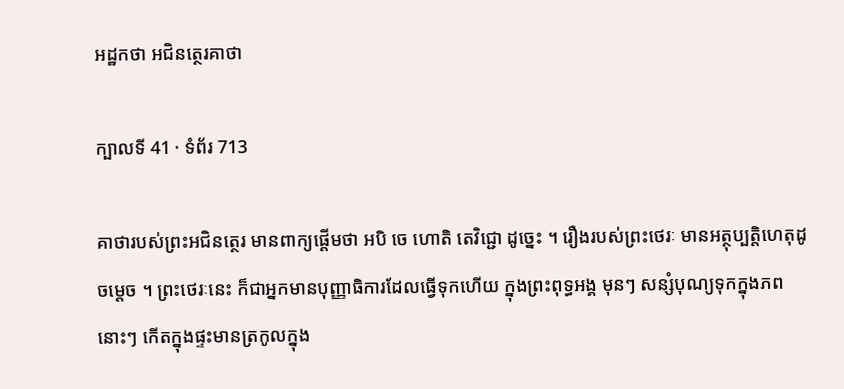អដ្ឋកថា អជិនត្ថេរគាថា

ក្បាលទី 41 · ទំព័រ 713

គាថារបស់ព្រះអជិនត្ថេរ មានពាក្យផ្តើមថា អបិ ចេ ហោតិ តេវិជ្ជោ ដូច្នេះ ។ រឿងរបស់ព្រះថេរៈ មានអត្ថុប្បត្តិហេតុដូចម្តេច ។ ព្រះថេរៈនេះ ក៏ជាអ្នកមានបុញ្ញាធិការដែលធ្វើទុកហើយ ក្នុងព្រះពុទ្ធអង្គ មុនៗ សន្សំបុណ្យទុកក្នុងភពនោះៗ កើតក្នុងផ្ទះមានត្រកូលក្នុង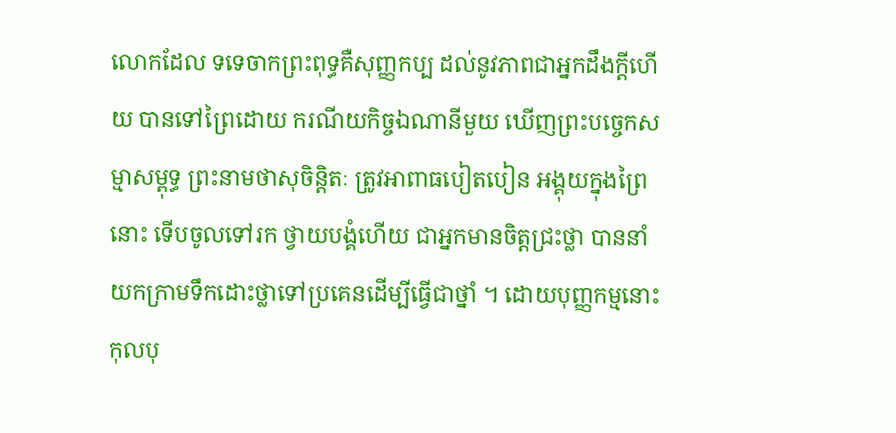លោកដែល ទទេចាកព្រះពុទ្ធគឺសុញ្ញកប្ប ដល់នូវភាពជាអ្នកដឹងក្តីហើយ បានទៅព្រៃដោយ ករណីយកិច្ចឯណានីមួយ ឃើញព្រះបច្ចេកសម្មាសម្ពុទ្ធ ព្រះនាមថាសុចិន្តិតៈ ត្រូវអាពាធបៀតបៀន អង្គុយក្នុងព្រៃនោះ ទើបចូលទៅរក ថ្វាយបង្គំហើយ ជាអ្នកមានចិត្តជ្រះថ្លា បាននាំយកក្រាមទឹកដោះថ្លាទៅប្រគេនដើម្បីធ្វើជាថ្នាំ ។ ដោយបុញ្ញកម្មនោះ កុលបុ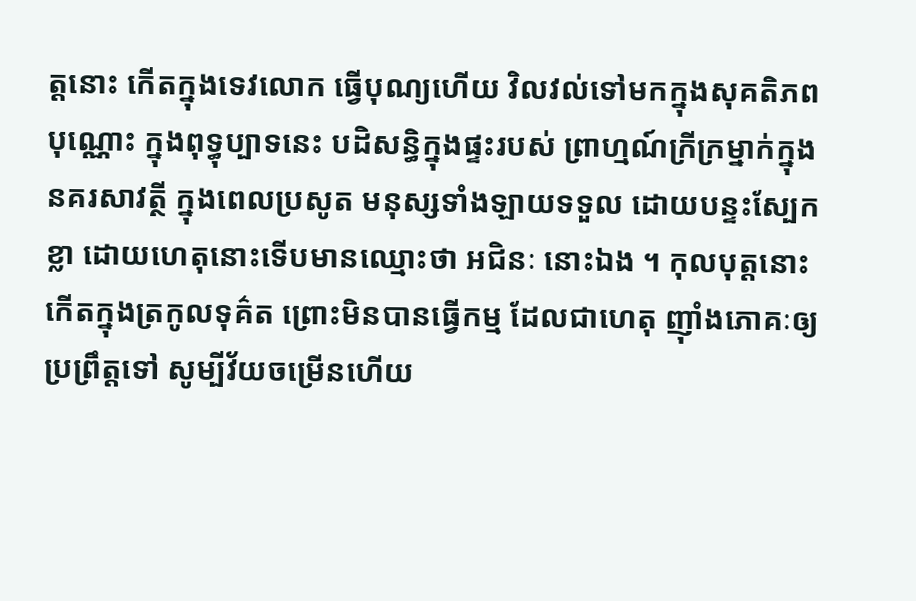ត្តនោះ កើតក្នុងទេវលោក ធ្វើបុណ្យហើយ វិលវល់ទៅមកក្នុងសុគតិភពបុណ្ណោះ ក្នុងពុទ្ធុប្បាទនេះ បដិសន្ធិក្នុងផ្ទះរបស់ ព្រាហ្មណ៍ក្រីក្រម្នាក់ក្នុងនគរសាវត្ថី ក្នុងពេលប្រសូត មនុស្សទាំងឡាយទទួល ដោយបន្ទះស្បែកខ្លា ដោយហេតុនោះទើបមានឈ្មោះថា អជិនៈ នោះឯង ។ កុលបុត្តនោះ កើតក្នុងត្រកូលទុគ៌ត ព្រោះមិនបានធ្វើកម្ម ដែលជាហេតុ ញ៉ាំងភោគៈឲ្យប្រព្រឹត្តទៅ សូម្បីវ័យចម្រើនហើយ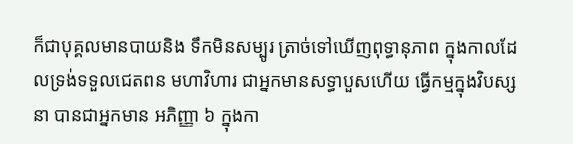ក៏ជាបុគ្គលមានបាយនិង ទឹកមិនសម្បូរ ត្រាច់ទៅឃើញពុទ្ធានុភាព ក្នុងកាលដែលទ្រង់ទទួលជេតពន មហាវិហារ ជាអ្នកមានសទ្ធាបួសហើយ ធ្វើកម្មក្នុងវិបស្សនា បានជាអ្នកមាន អភិញ្ញា ៦ ក្នុងកា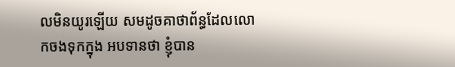លមិនយូរឡើយ សមដូចគាថាព័ន្ធដែលលោកចងទុកក្នុង អបទានថា ខ្ញុំបាន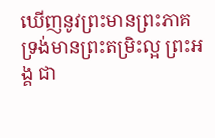ឃើញនូវព្រះមានព្រះភាគ ទ្រង់មានព្រះតម្រិះល្អ ព្រះអង្គ ជា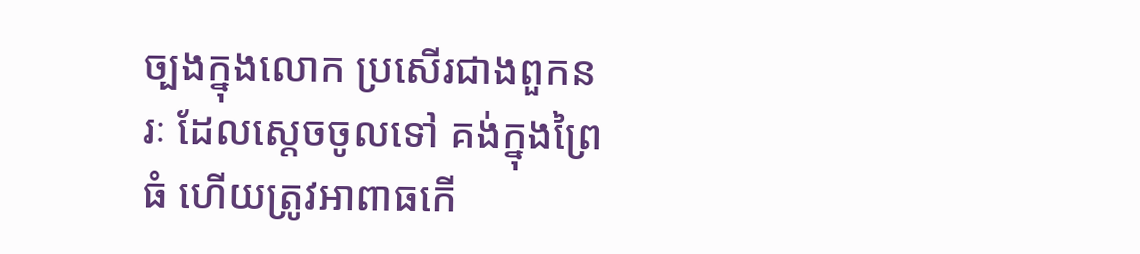ច្បងក្នុងលោក ប្រសើរជាងពួកនរៈ ដែលស្តេចចូលទៅ គង់ក្នុងព្រៃធំ ហើយត្រូវអាពាធកើ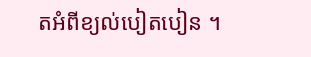តអំពីខ្យល់បៀតបៀន ។